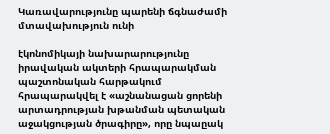Կառավարությունը պարենի ճգնաժամի մտավախություն ունի

էկոնոմիկայի նախարարությունը իրավական ակտերի հրապարակման պաշտոնական հարթակում հրապարակվել է «աշնանացան ցորենի արտադրության խթանման պետական աջակցության ծրագիրը», որը նպաըակ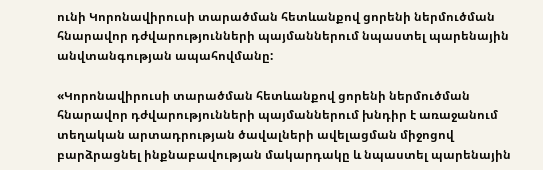ունի Կորոնավիրուսի տարածման հետևանքով ցորենի ներմուծման հնարավոր դժվարությունների պայմաններում նպաստել պարենային անվտանգության ապահովմանը:

«Կորոնավիրուսի տարածման հետևանքով ցորենի ներմուծման հնարավոր դժվարությունների պայմաններում խնդիր է առաջանում տեղական արտադրության ծավալների ավելացման միջոցով բարձրացնել ինքնաբավության մակարդակը և նպաստել պարենային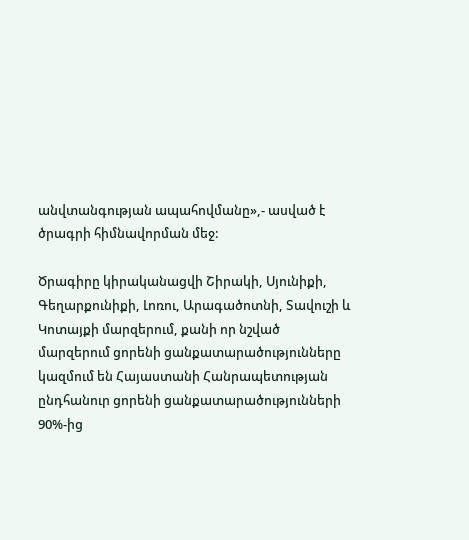անվտանգության ապահովմանը»,- ասված է ծրագրի հիմնավորման մեջ:

Ծրագիրը կիրականացվի Շիրակի, Սյունիքի, Գեղարքունիքի, Լոռու, Արագածոտնի, Տավուշի և Կոտայքի մարզերում, քանի որ նշված մարզերում ցորենի ցանքատարածությունները կազմում են Հայաստանի Հանրապետության ընդհանուր ցորենի ցանքատարածությունների 90%-ից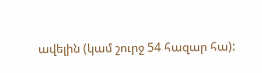ավելին (կամ շուրջ 54 հազար հա):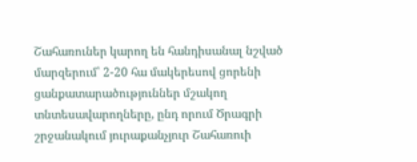Շահառուներ կարող են հանդիսանալ նշված մարզերում՝ 2-20 հա մակերեսով ցորենի ցանքատարածություններ մշակող տնտեսավարողները, ընդ որում Ծրագրի շրջանակում յուրաքանչյուր Շահառուի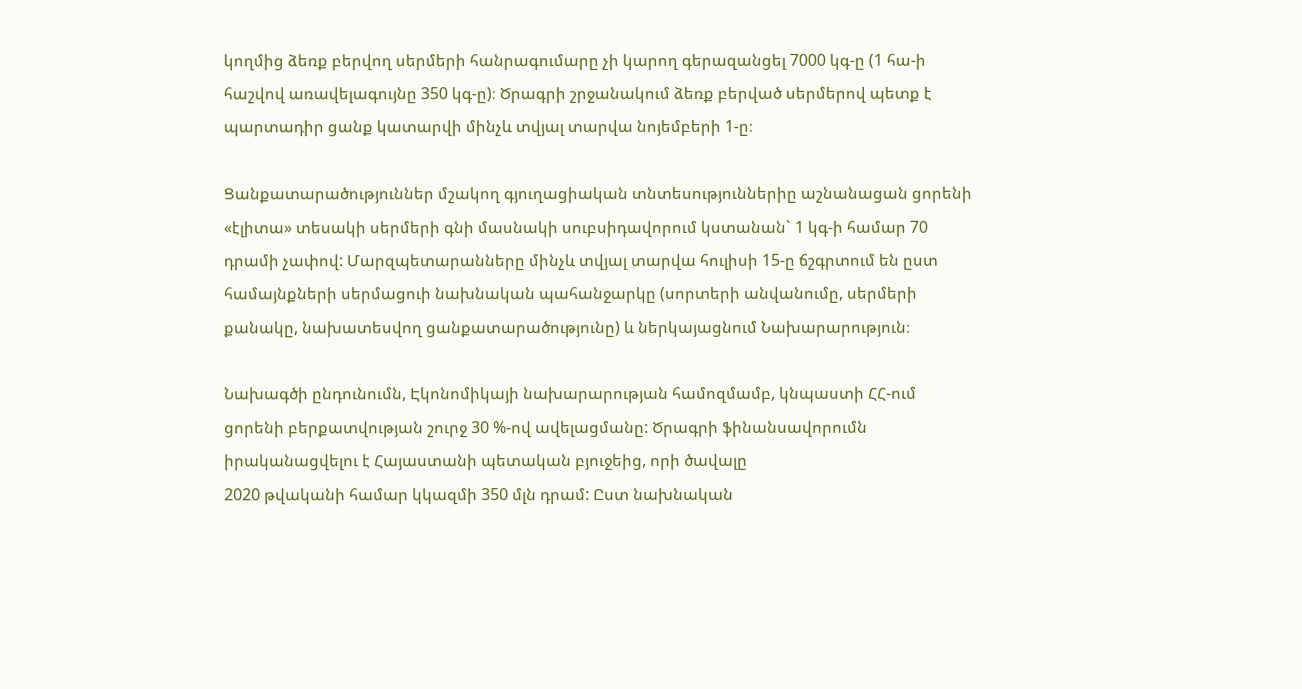կողմից ձեռք բերվող սերմերի հանրագումարը չի կարող գերազանցել 7000 կգ-ը (1 հա-ի հաշվով առավելագույնը 350 կգ-ը)։ Ծրագրի շրջանակում ձեռք բերված սերմերով պետք է պարտադիր ցանք կատարվի մինչև տվյալ տարվա նոյեմբերի 1-ը։

Ցանքատարածություններ մշակող գյուղացիական տնտեսություններիը աշնանացան ցորենի «էլիտա» տեսակի սերմերի գնի մասնակի սուբսիդավորում կստանան` 1 կգ-ի համար 70 դրամի չափով: Մարզպետարանները մինչև տվյալ տարվա հուլիսի 15-ը ճշգրտում են ըստ համայնքների սերմացուի նախնական պահանջարկը (սորտերի անվանումը, սերմերի քանակը, նախատեսվող ցանքատարածությունը) և ներկայացնում Նախարարություն։

Նախագծի ընդունումն, Էկոնոմիկայի նախարարության համոզմամբ, կնպաստի ՀՀ-ում ցորենի բերքատվության շուրջ 30 %-ով ավելացմանը: Ծրագրի ֆինանսավորումն իրականացվելու է Հայաստանի պետական բյուջեից, որի ծավալը
2020 թվականի համար կկազմի 350 մլն դրամ: Ըստ նախնական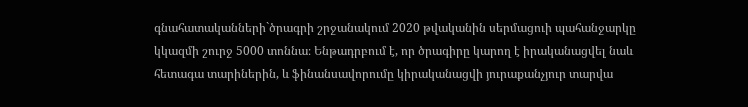գնահատականների`ծրագրի շրջանակում 2020 թվականին սերմացուի պահանջարկը կկազմի շուրջ 5000 տոննա։ Ենթադրբում է, որ ծրագիրը կարող է իրականացվել նաև հետագա տարիներին, և ֆինանսավորումը կիրականացվի յուրաքանչյուր տարվա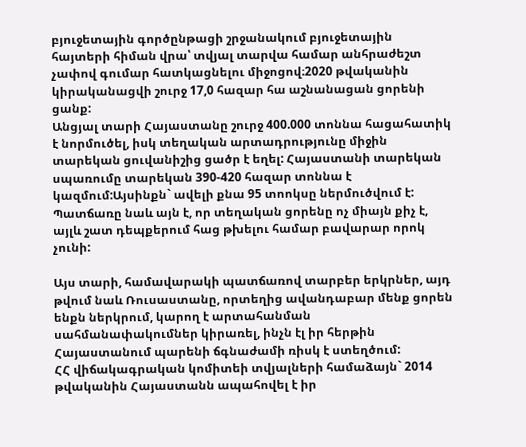բյուջետային գործընթացի շրջանակում բյուջետային հայտերի հիման վրա՝ տվյալ տարվա համար անհրաժեշտ չափով գումար հատկացնելու միջոցով։2020 թվականին կիրականացվի շուրջ 17,0 հազար հա աշնանացան ցորենի ցանք:
Անցյալ տարի Հայաստանը շուրջ 400.000 տոննա հացահատիկ է նորմուծել, իսկ տեղական արտադրությունը միջին տարեկան ցուվանիշից ցածր է եղել: Հայաստանի տարեկան սպառումը տարեկան 390-420 հազար տոննա է կազմում:Այսինքն` ավելի քնա 95 տոոկսը ներմուծվում է: Պատճառը նաև այն է, որ տեղական ցորենը ոչ միայն քիչ է, այլև շատ դեպքերում հաց թխելու համար բավարար որոկ չունի:

Այս տարի, համավարակի պատճառով տարբեր երկրներ, այդ թվում նաև Ռուսաստանը, որտեղից ավանդաբար մենք ցորեն ենքն ներկրում, կարող է արտահանման սահմանափակումներ կիրառել, ինչն էլ իր հերթին Հայաստանում պարենի ճգնաժամի ռիսկ է ստեղծում:
ՀՀ վիճակագրական կոմիտեի տվյալների համաձայն` 2014 թվականին Հայաստանն ապահովել է իր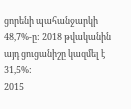ցորենի պահանջարկի 48,7%-ը: 2018 թվականին այդ ցուցանիշը կազմել է 31,5%:
2015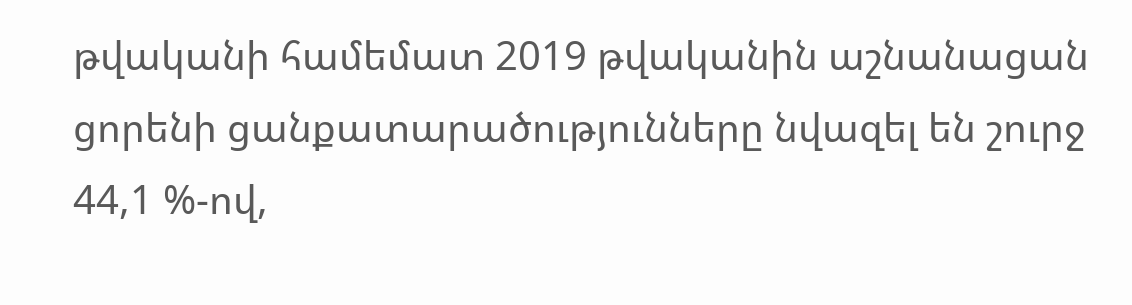թվականի համեմատ 2019 թվականին աշնանացան ցորենի ցանքատարածությունները նվազել են շուրջ 44,1 %-ով,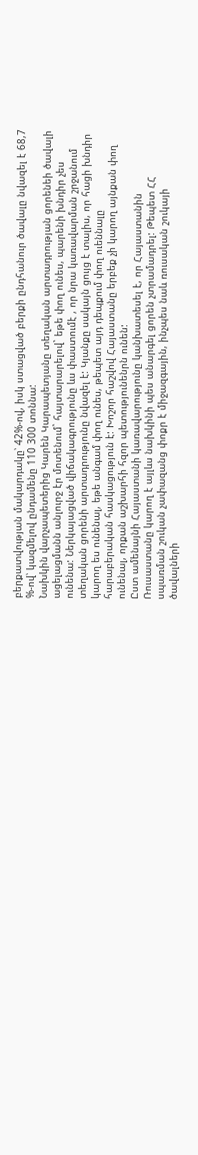բերքատվության մակարդակը՝ 42%-ով, իսկ ստացված բերքի ընդհանուր ծավալը նվազել է 68,7 %-ով՝ կազմելով ընդամենը 110 300 տոննա:
Նախկին վարչապետերից Կարեն Կարապետյանը տեղական արտադրության ցորենեի ծավալի ացելացմանն անլուրջ էր մոտենում` հայտարարելով` եթե փող ունես, պարենի խնդիր չես ունենա: Ներկայացված վիճակագրությունը ևս փաստումէ , որ նրա կառավարման շրջանում տեղական ցորենի արտադրությունը նվազել է: Կյանքը սակայն ցույց է տալիս, որ հացի խնդիր կարող ես ունենալ, եթե անգամ փող ունես, թեպետ այդ դեպքում փող ուեննալը հարաբերական հասկացություն է: Խոշոր հաշվով Հայաստանը երբեք չի կարող այնքան փող ունենալ, որքան աշխարհի հզոր պետությունենրն ունեն:
Ըստ ամենայնի Հայաստանի կառավարությունը կանխատեսել է, որ Հայաստանին Ռուսաստանը կարող է այլևս նախկինի պես անարգել ցորեն չտրամադրել: Թեպետ ՀՀ սպառման շուկան չափազանց փոքր է միջազգային, ինչպես նաև ռուսական շուկայի ծավալների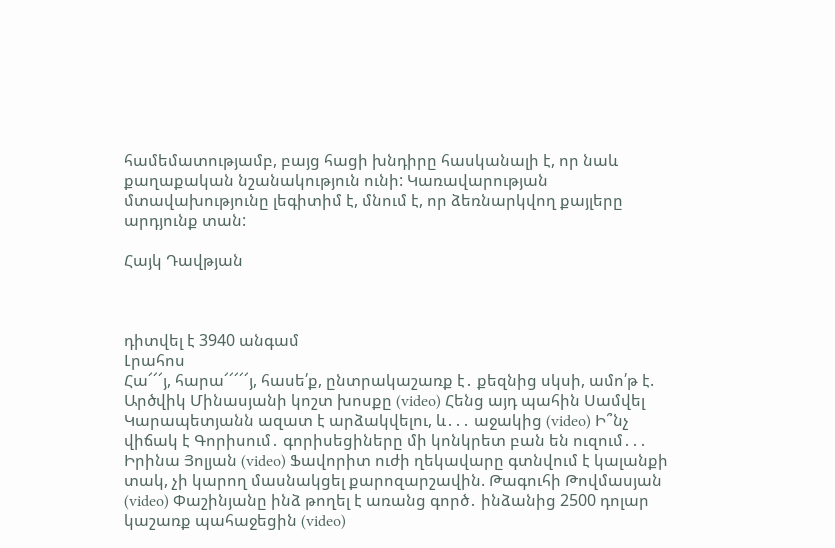համեմատությամբ, բայց հացի խնդիրը հասկանալի է, որ նաև քաղաքական նշանակություն ունի: Կառավարության մտավախությունը լեգիտիմ է, մնում է, որ ձեռնարկվող քայլերը արդյունք տան:

Հայկ Դավթյան



դիտվել է 3940 անգամ
Լրահոս
Հա՜՜՜յ, հարա՜՜՜՜՜յ, հասե՛ք, ընտրակաշառք է․ քեզնից սկսի, ամո՛թ է. Արծվիկ Մինասյանի կոշտ խոսքը (video) Հենց այդ պահին Սամվել Կարապետյանն ազատ է արձակվելու, և․․․ աջակից (video) Ի՞նչ վիճակ է Գորիսում․ գորիսեցիները մի կոնկրետ բան են ուզում․․․ Իրինա Յոլյան (video) Ֆավորիտ ուժի ղեկավարը գտնվում է կալանքի տակ, չի կարող մասնակցել քարոզարշավին. Թագուհի Թովմասյան (video) Փաշինյանը ինձ թողել է առանց գործ․ ինձանից 2500 դոլար կաշառք պահաջեցին (video)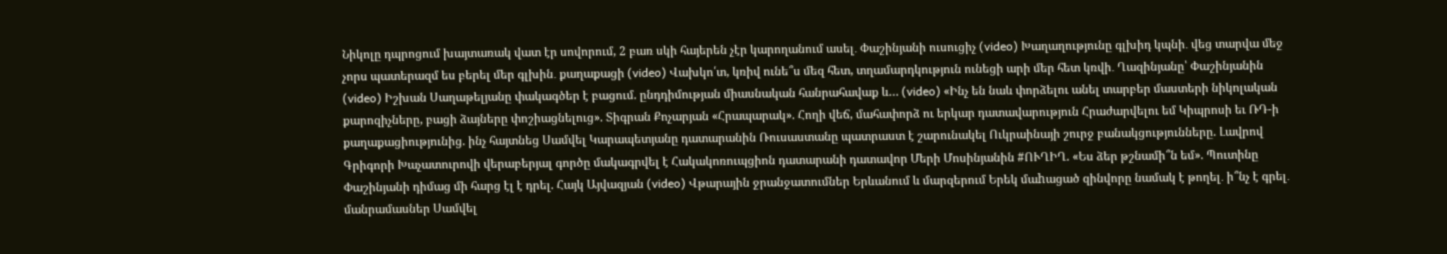Նիկոլը դպրոցում խայտառակ վատ էր սովորում, 2 բառ սկի հայերեն չէր կարողանում ասել․ Փաշինյանի ուսուցիչ (video) Խաղաղությունը գլխիդ կպնի․ վեց տարվա մեջ չորս պատերազմ ես բերել մեր գլխին․ քաղաքացի (video) Վախկո՛տ, կռիվ ունե՞ս մեզ հետ, տղամարդկություն ունեցի արի մեր հետ կռվի․ Ղազինյանը՝ Փաշինյանին (video) Իշխան Սաղաթելյանը փակագծեր է բացում. ընդդիմության միասնական հանրահավաք և… (video) «Ինչ են նաև փորձելու անել տարբեր մաստերի նիկոլական քարոզիչները, բացի ձայները փոշիացնելուց». Տիգրան Քոչարյան «Հրապարակ». Հողի վեճ, մահափորձ ու երկար դատավարություն Հրաժարվելու եմ Կիպրոսի եւ ՌԴ-ի քաղաքացիությունից. ինչ հայտնեց Սամվել Կարապետյանը դատարանին Ռուսաստանը պատրաստ է շարունակել Ուկրաինայի շուրջ բանակցությունները. Լավրով Գրիգորի Խաչատուրովի վերաբերյալ գործը մակագրվել է Հակակոռուպցիոն դատարանի դատավոր Մերի Մոսինյանին #ՈՒՂԻՂ. «Ես ձեր թշնամի՞ն եմ». Պուտինը Փաշինյանի դիմաց մի հարց էլ է դրել. Հայկ Այվազյան (video) Վթարային ջրանջատումներ Երևանում և մարզերում Երեկ մաhացած զինվորը նամակ է թողել․ ի՞նչ է գրել․ մանրամասներ Սամվել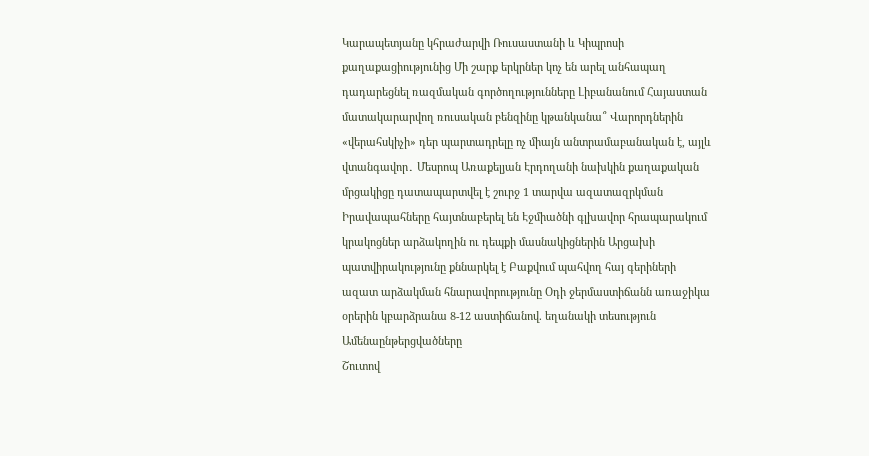Կարապետյանը կհրաժարվի Ռուսաստանի և Կիպրոսի քաղաքացիությունից Մի շարք երկրներ կոչ են արել անհապաղ դադարեցնել ռազմական գործողությունները Լիբանանում Հայաստան մատակարարվող ռուսական բենզինը կթանկանա՞ Վարորդներին «վերահսկիչի» դեր պարտադրելը ոչ միայն անտրամաբանական է, այլև վտանգավոր․ Մեսրոպ Առաքելյան Էրդողանի նախկին քաղաքական մրցակիցը դատապարտվել է շուրջ 1 տարվա ազատազրկման Իրավապահները հայտնաբերել են Էջմիածնի գլխավոր հրապարակում կրակոցներ արձակողին ու դեպքի մասնակիցներին Արցախի պատվիրակությունը քննարկել է Բաքվում պահվող հայ գերիների ազատ արձակման հնարավորությունը Օդի ջերմաստիճանն առաջիկա օրերին կբարձրանա 8-12 աստիճանով. եղանակի տեսություն
Ամենաընթերցվածները
Շուտով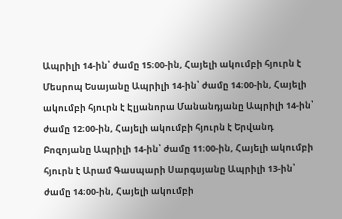Ապրիլի 14-ին՝ ժամը 15։00-ին, Հայելի ակումբի հյուրն է Մեսրոպ Եսայանը Ապրիլի 14-ին՝ ժամը 14։00-ին, Հայելի ակումբի հյուրն է Էլյանորա Մանանդյանը Ապրիլի 14-ին՝ ժամը 12։00-ին, Հայելի ակումբի հյուրն է Երվանդ Բոզոյանը Ապրիլի 14-ին՝ ժամը 11։00-ին, Հայելի ակումբի հյուրն է Արամ Գասպարի Սարգսյանը Ապրիլի 13-ին՝ ժամը 14։00-ին, Հայելի ակումբի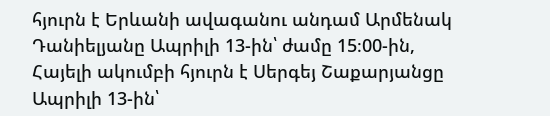հյուրն է Երևանի ավագանու անդամ Արմենակ Դանիելյանը Ապրիլի 13-ին՝ ժամը 15։00-ին, Հայելի ակումբի հյուրն է Սերգեյ Շաքարյանցը Ապրիլի 13-ին՝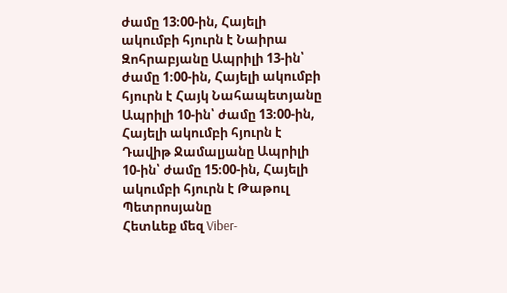ժամը 13։00-ին, Հայելի ակումբի հյուրն է Նաիրա Զոհրաբյանը Ապրիլի 13-ին՝ ժամը 1։00-ին, Հայելի ակումբի հյուրն է Հայկ Նահապետյանը Ապրիլի 10-ին՝ ժամը 13։00-ին, Հայելի ակումբի հյուրն է Դավիթ Ջամալյանը Ապրիլի 10-ին՝ ժամը 15։00-ին, Հայելի ակումբի հյուրն է Թաթուլ Պետրոսյանը
Հետևեք մեզ Viber-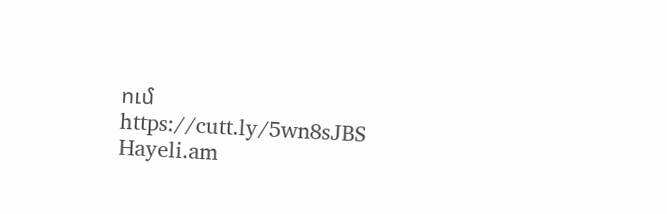ում https://cutt.ly/5wn8sJBS
Hayeli.am